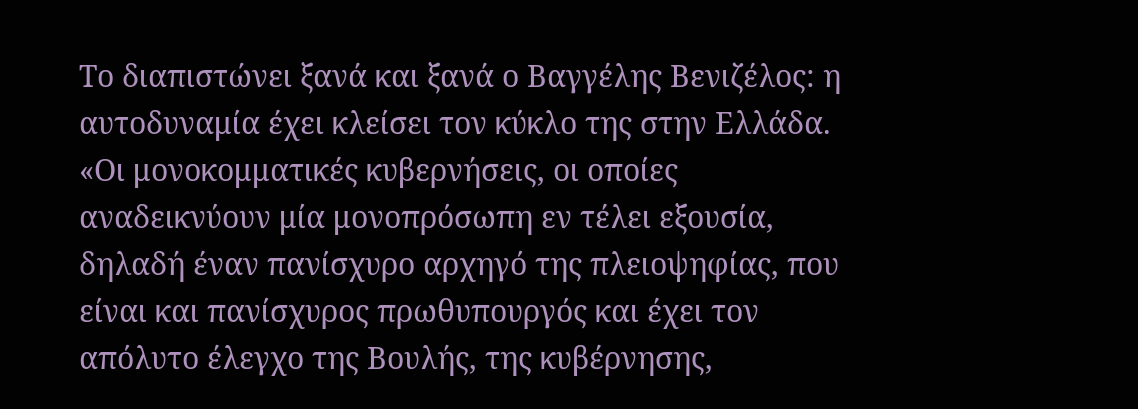Το διαπιστώνει ξανά και ξανά ο Βαγγέλης Βενιζέλος: η αυτοδυναμία έχει κλείσει τον κύκλο της στην Ελλάδα. «Οι μονοκομματικές κυβερνήσεις, οι οποίες αναδεικνύουν μία μονοπρόσωπη εν τέλει εξουσία, δηλαδή έναν πανίσχυρο αρχηγό της πλειοψηφίας, που είναι και πανίσχυρος πρωθυπουργός και έχει τον απόλυτο έλεγχο της Βουλής, της κυβέρνησης,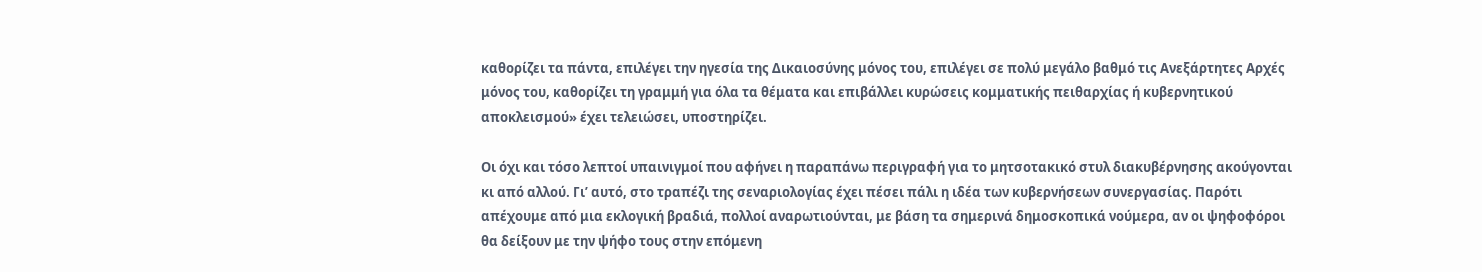καθορίζει τα πάντα, επιλέγει την ηγεσία της Δικαιοσύνης μόνος του, επιλέγει σε πολύ μεγάλο βαθμό τις Ανεξάρτητες Αρχές μόνος του, καθορίζει τη γραμμή για όλα τα θέματα και επιβάλλει κυρώσεις κομματικής πειθαρχίας ή κυβερνητικού αποκλεισμού» έχει τελειώσει, υποστηρίζει.

Οι όχι και τόσο λεπτοί υπαινιγμοί που αφήνει η παραπάνω περιγραφή για το μητσοτακικό στυλ διακυβέρνησης ακούγονται κι από αλλού. Γι’ αυτό, στο τραπέζι της σεναριολογίας έχει πέσει πάλι η ιδέα των κυβερνήσεων συνεργασίας. Παρότι απέχουμε από μια εκλογική βραδιά, πολλοί αναρωτιούνται, με βάση τα σημερινά δημοσκοπικά νούμερα, αν οι ψηφοφόροι θα δείξουν με την ψήφο τους στην επόμενη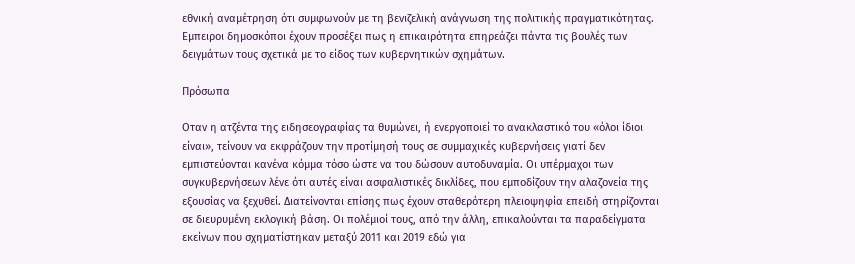εθνική αναμέτρηση ότι συμφωνούν με τη βενιζελική ανάγνωση της πολιτικής πραγματικότητας. Εμπειροι δημοσκόποι έχουν προσέξει πως η επικαιρότητα επηρεάζει πάντα τις βουλές των δειγμάτων τους σχετικά με το είδος των κυβερνητικών σχημάτων.

Πρόσωπα

Οταν η ατζέντα της ειδησεογραφίας τα θυμώνει, ή ενεργοποιεί το ανακλαστικό του «όλοι ίδιοι είναι», τείνουν να εκφράζουν την προτίμησή τους σε συμμαχικές κυβερνήσεις γιατί δεν εμπιστεύονται κανένα κόμμα τόσο ώστε να του δώσουν αυτοδυναμία. Οι υπέρμαχοι των συγκυβερνήσεων λένε ότι αυτές είναι ασφαλιστικές δικλίδες, που εμποδίζουν την αλαζονεία της εξουσίας να ξεχυθεί. Διατείνονται επίσης πως έχουν σταθερότερη πλειοψηφία επειδή στηρίζονται σε διευρυμένη εκλογική βάση. Οι πολέμιοί τους, από την άλλη, επικαλούνται τα παραδείγματα εκείνων που σχηματίστηκαν μεταξύ 2011 και 2019 εδώ για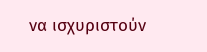να ισχυριστούν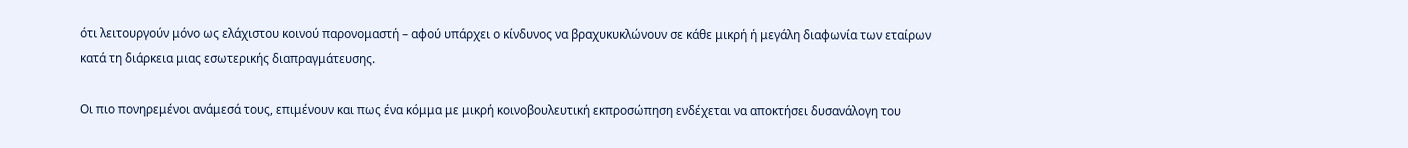ότι λειτουργούν μόνο ως ελάχιστου κοινού παρονομαστή – αφού υπάρχει ο κίνδυνος να βραχυκυκλώνουν σε κάθε μικρή ή μεγάλη διαφωνία των εταίρων κατά τη διάρκεια μιας εσωτερικής διαπραγμάτευσης.

Οι πιο πονηρεμένοι ανάμεσά τους, επιμένουν και πως ένα κόμμα με μικρή κοινοβουλευτική εκπροσώπηση ενδέχεται να αποκτήσει δυσανάλογη του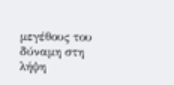μεγέθους του δύναμη στη λήψη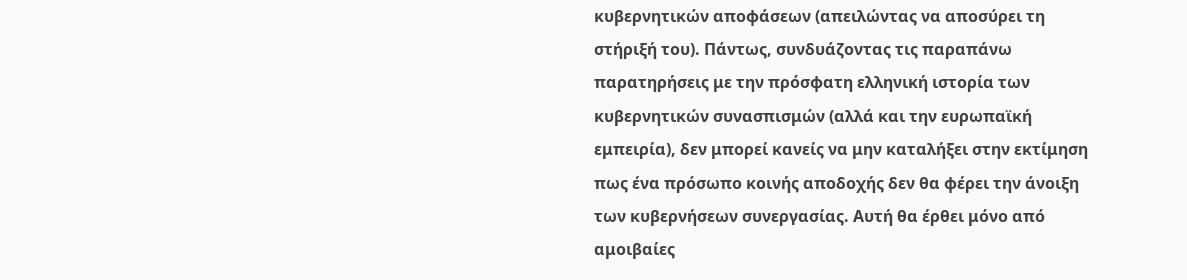κυβερνητικών αποφάσεων (απειλώντας να αποσύρει τη στήριξή του). Πάντως, συνδυάζοντας τις παραπάνω παρατηρήσεις με την πρόσφατη ελληνική ιστορία των κυβερνητικών συνασπισμών (αλλά και την ευρωπαϊκή εμπειρία), δεν μπορεί κανείς να μην καταλήξει στην εκτίμηση πως ένα πρόσωπο κοινής αποδοχής δεν θα φέρει την άνοιξη των κυβερνήσεων συνεργασίας. Αυτή θα έρθει μόνο από αμοιβαίες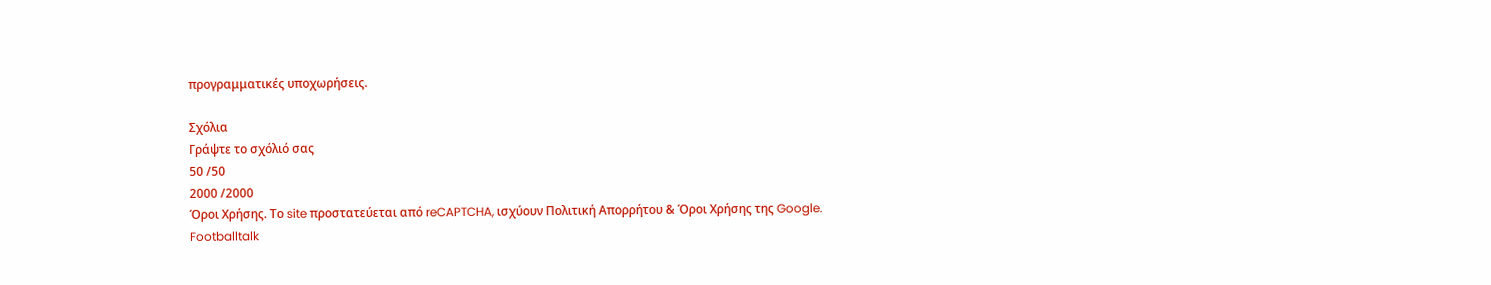προγραμματικές υποχωρήσεις.

Σχόλια
Γράψτε το σχόλιό σας
50 /50
2000 /2000
Όροι Χρήσης. Το site προστατεύεται από reCAPTCHA, ισχύουν Πολιτική Απορρήτου & Όροι Χρήσης της Google.
Footballtalk